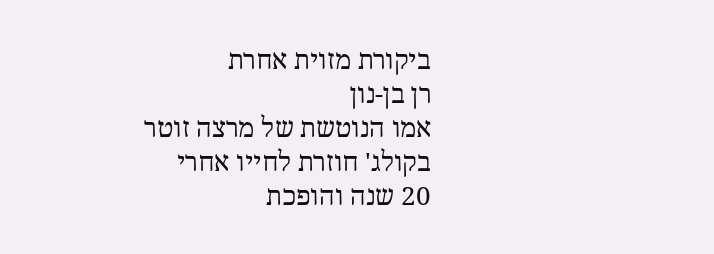ביקורת מזוית אחרת
רן בן-נון
אמו הנוטשת של מרצה זוטר בקולג' חוזרת לחייו אחרי 20 שנה והופכת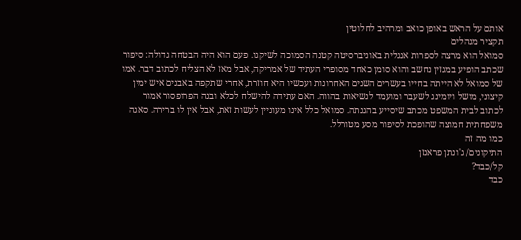אותם על הראש באופן כואב ומרהיב לחלוטין
תקציר מנהלים
סמואל הוא מרצה לספרות אנגלית באוניברסיטה קטנה הסמוכה לשיקגו. פעם הוא היה הבטחה גדולה: סיפור שכתב הופיע במגזין נחשב והוא סומן כאחד מסופרי העתיד של אמריקה, אבל מאז לא הצליח לכתוב דבר. אמו של סמואל לא הייתה בחייו בעשרים השנים האחרונות ועכשיו היא חוזרת, אחרי שתקפה באבנים איש ימין קיצוני, מושל ויומינג לשעבר ומועמד לנשיאות בהווה. האם עתידה להישלח לכלא ובנה הפרופסור אמור לכתוב לבית המשפט מכתב שיסייע בהגנתה. סמואל כלל אינו מעוניין לעשות זאת, אבל אין לו ברירה. סאגה משפחתית חמוצה שהופכת לסיפור מסע מטורלל.
כמו מה זה
התיקונים/ ג'ונתן פראנזן
קל/כבד?
כבד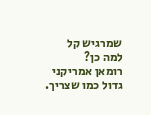שמרגיש קל
למה כן?
רומאן אמריקני גדול כמו שצריך.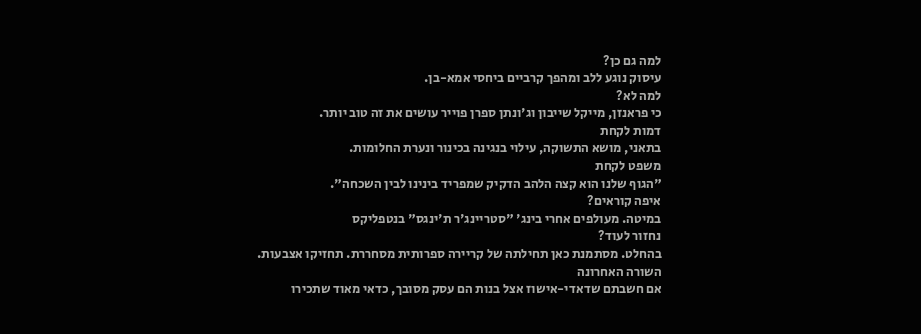למה גם כן?
עיסוק נוגע ללב ומהפך קרביים ביחסי אמא-בן.
למה לא?
כי פראנזן, מייקל שייבון וג'ונתן ספרן פוייר עושים את זה טוב יותר.
דמות לקחת
בתאני, מושא התשוקה, עילוי בנגינה בכינור ונערת החלומות.
משפט לקחת
"הגוף שלנו הוא קצה הלהב הדקיק שמפריד בינינו לבין השכחה".
איפה קוראים?
במיטה. מעולפים אחרי בינג' "סטריינג'ר ת'ינגס" בנטפליקס
נחזור לעוד?
בהחלט. מסתמנת כאן תחילתה של קריירה ספרותית מסחררת. תחזיקו אצבעות.
השורה האחרונה
אם חשבתם שדאדי-אישוז אצל בנות הם עסק מסובך, כדאי מאוד שתכירו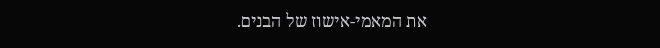את המאמי-אישוז של הבנים.